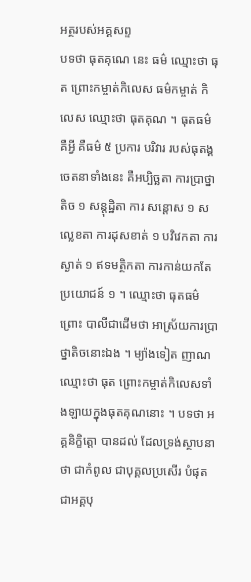អត្ថរបស់អគ្គសព្ទ
បទថា ធុតគុណេ នេះ ធម៌ ឈ្មោះថា ធុត ព្រោះកម្ចាត់កិលេស ធម៌កម្ចាត់ កិលេស ឈ្មោះថា ធុតគុណ ។ ធុតធម៌ គឺអ្វី គឺធម៌ ៥ ប្រការ បរិវារ របស់ធុតង្គ ចេតនាទាំងនេះ គឺអប្បិច្ឆតា ការប្រាថ្នាតិច ១ សន្តុដ្ឋិតា ការ សន្តោស ១ សល្លេខតា ការដុសខាត់ ១ បវិវេកតា ការស្ងាត់ ១ ឥទមត្ថិកតា ការកាន់យកតែប្រយោជន៍ ១ ។ ឈ្មោះថា ធុតធម៌ ព្រោះ បាលីជាដើមថា អាស្រ័យការប្រាថ្នាតិចនោះឯង ។ ម្យ៉ាងទៀត ញាណ ឈ្មោះថា ធុត ព្រោះកម្ចាត់កិលេសទាំងឡាយក្នុងធុតគុណនោះ ។ បទថា អគ្គនិក្ខិត្តោ បានដល់ ដែលទ្រង់ស្ថាបនាថា ជាកំពូល ជាបុគ្គលប្រសើរ បំផុត ជាអគ្គបុ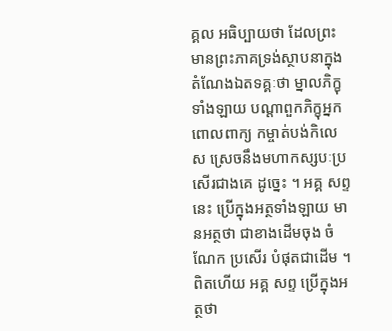គ្គល អធិប្បាយថា ដែលព្រះមានព្រះភាគទ្រង់ស្ថាបនាក្នុង តំណែងឯតទគ្គៈថា ម្នាលភិក្ខុទាំងឡាយ បណ្តាពួកភិក្ខុអ្នកពោលពាក្យ កម្ចាត់បង់កិលេស ស្រេចនឹងមហាកស្សបៈប្រសើរជាងគេ ដូច្នេះ ។ អគ្គ សព្ទនេះ ប្រើក្នុងអត្ថទាំងឡាយ មានអត្ថថា ជាខាងដើមចុង ចំណែក ប្រសើរ បំផុតជាដើម ។ ពិតហើយ អគ្គ សព្ទ ប្រើក្នុងអត្ថថា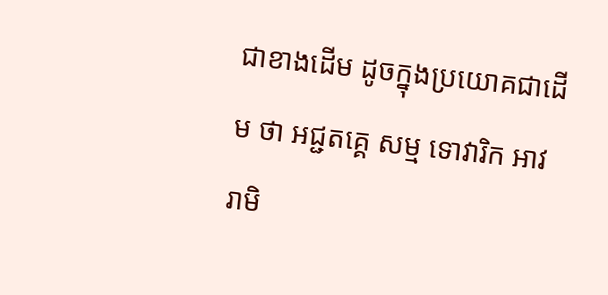ជាខាងដើម ដូចក្នុងប្រយោគជាដើម ថា អជ្ជតគ្គេ សម្ម ទោវារិក អាវរាមិ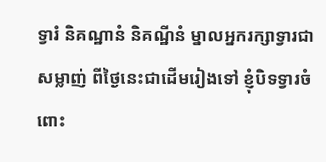ទ្វារំ និគណ្ឋានំ និគណ្ឋីនំ ម្នាលអ្នករក្សាទ្វារជាសម្លាញ់ ពីថ្ងៃនេះជាដើមរៀងទៅ ខ្ញុំបិទទ្វារចំពោះ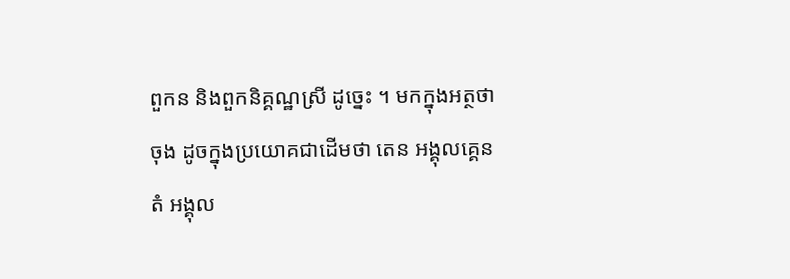ពួកន និងពួកនិគ្គណ្ឋស្រី ដូច្នេះ ។ មកក្នុងអត្ថថា ចុង ដូចក្នុងប្រយោគជាដើមថា តេន អង្គុលគ្គេន តំ អង្គុល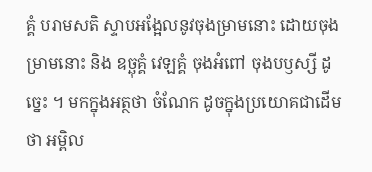គ្គំ បរាមសតិ ស្ទាបអង្អែលនូវចុងម្រាមនោះ ដោយចុងម្រាមនោះ និង ឧច្ឆុគ្គំ វេឡគ្គំ ចុងអំពៅ ចុងបឫស្សី ដូច្នេះ ។ មកក្នុងអត្ថថា ចំណែក ដូចក្នុងប្រយោគជាដើមថា អម្ពិល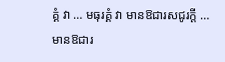គ្គំ វា … មធុរគ្គំ វា មានឱជារសជូរក្តី … មានឱជារ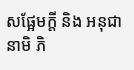សផ្អែមក្តី និង អនុជានាមិ ភិ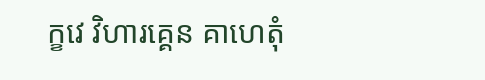ក្ខវេ វិហារគ្គេន គាហេតុំ